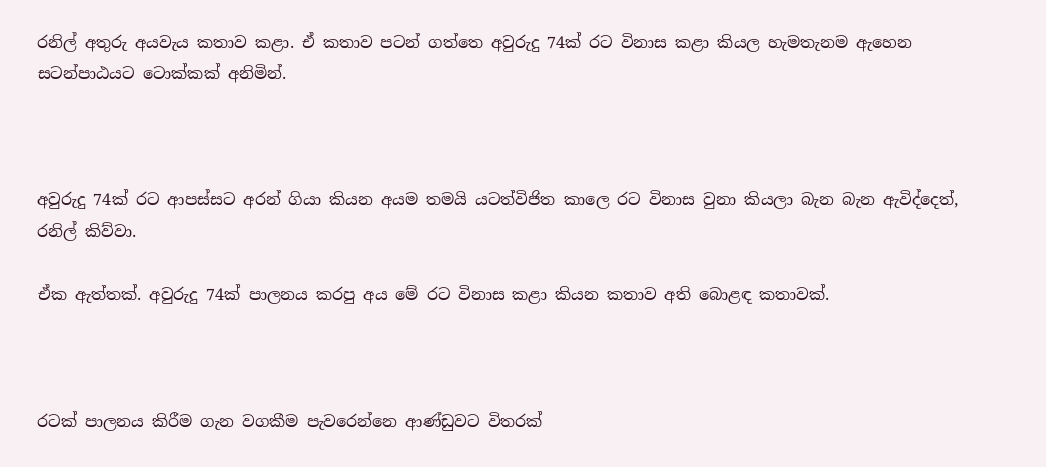රනිල් අතුරු අයවැය කතාව කළා. ඒ කතාව පටන් ගත්තෙ අවුරුදු 74ක් රට විනාස කළා කියල හැමතැනම ඇහෙන සටන්පාඨයට ටොක්කක් අනිමින්.



අවුරුදු 74ක් රට ආපස්සට අරන් ගියා කියන අයම තමයි යටත්විජිත කාලෙ රට විනාස වුනා කියලා බැන බැන ඇවිද්දෙත්, රනිල් කිව්වා.

ඒක ඇත්තක්. අවුරුදු 74ක් පාලනය කරපු අය මේ රට විනාස කළා කියන කතාව අති බොළඳ කතාවක්.



රටක් පාලනය කිරීම ගැන වගකීම පැවරෙන්නෙ ආණ්ඩුවට විතරක්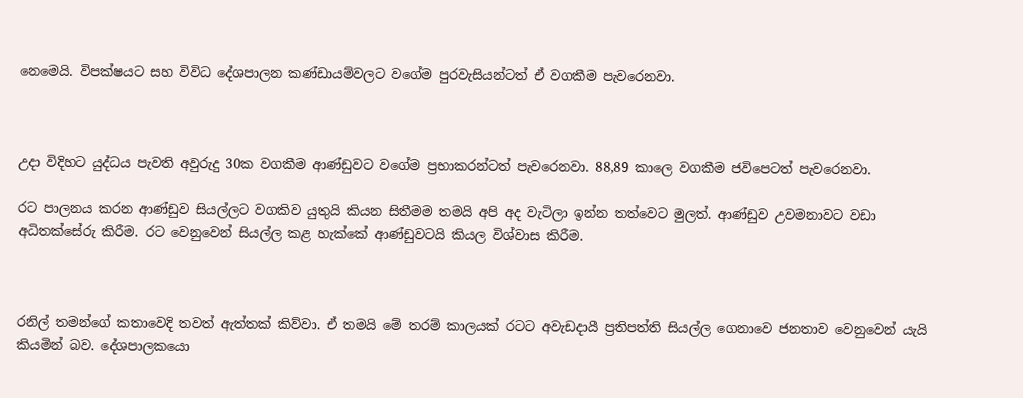නෙමෙයි. විපක්ෂයට සහ විවිධ දේශපාලන කණ්ඩායම්වලට වගේම පුරවැසියන්ටත් ඒ වගකීම පැවරෙනවා.



උදා විදිහට යුද්ධය පැවති අවුරුදු 30ක වගකීම ආණ්ඩුවට වගේම ප්‍රභාකරන්ටත් පැවරෙනවා. 88,89 කාලෙ වගකීම ජවිපෙටත් පැවරෙනවා.

රට පාලනය කරන ආණ්ඩුව සියල්ලට වගකිව යුතුයි කියන සිතීමම තමයි අපි අද වැටිලා ඉන්න තත්වෙට මුලත්. ආණ්ඩුව උවමනාවට වඩා අධිතක්සේරු කිරීම. රට වෙනුවෙන් සියල්ල කළ හැක්කේ ආණ්ඩුවටයි කියල විශ්වාස කිරීම.



රනිල් තමන්ගේ කතාවෙදි තවත් ඇත්තක් කිව්වා. ඒ තමයි මේ තරම් කාලයක් රටට අවැඩදායී ප්‍රතිපත්ති සියල්ල ගෙනාවෙ ජනතාව වෙනුවෙන් යැයි කියමින් බව. දේශපාලකයො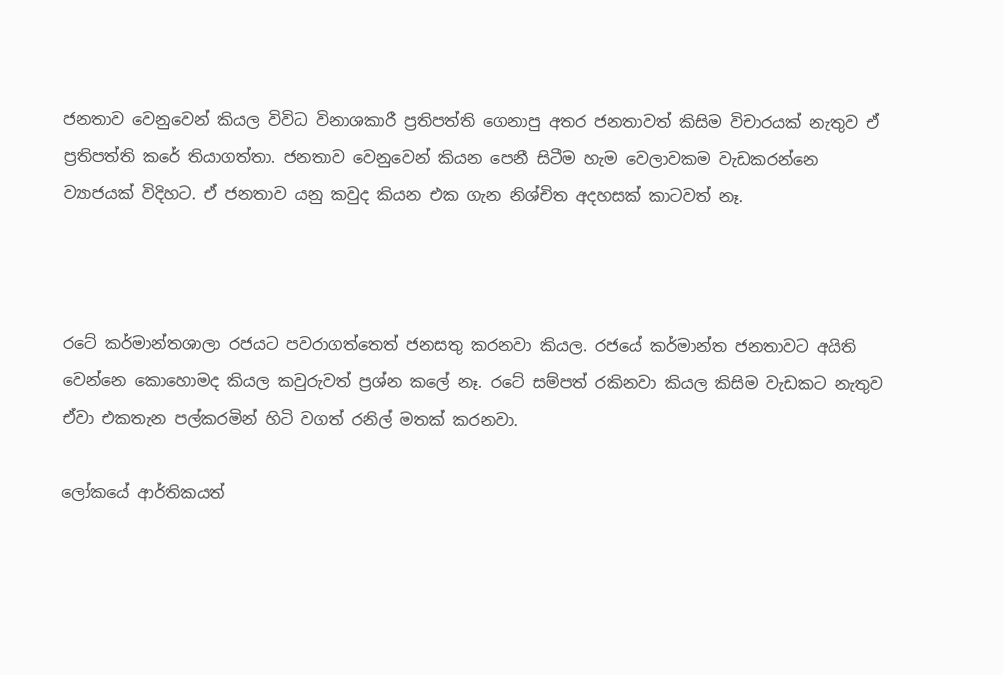ජනතාව වෙනුවෙන් කියල විවිධ විනාශකාරී ප්‍රතිපත්ති ගෙනාපු අතර ජනතාවත් කිසිම විචාරයක් නැතුව ඒ ප්‍රතිපත්ති කරේ තියාගත්තා. ජනතාව වෙනුවෙන් කියන පෙනී සිටීම හැම වෙලාවකම වැඩකරන්නෙ ව්‍යාජයක් විදිහට. ඒ ජනතාව යනු කවුද කියන එක ගැන නිශ්චිත අදහසක් කාටවත් නෑ.



රටේ කර්මාන්තශාලා රජයට පවරාගත්තෙත් ජනසතු කරනවා කියල. රජයේ කර්මාන්ත ජනතාවට අයිති වෙන්නෙ කොහොමද කියල කවුරුවත් ප්‍රශ්න කලේ නෑ. රටේ සම්පත් රකිනවා කියල කිසිම වැඩකට නැතුව ඒවා එකතැන පල්කරමින් හිටි වගත් රනිල් මතක් කරනවා.

ලෝකයේ ආර්තිකයත්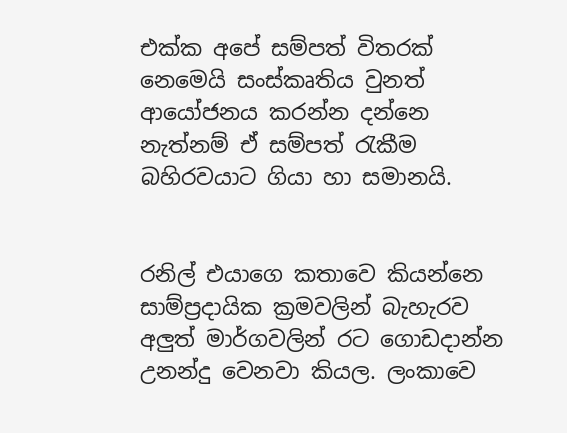එක්ක අපේ සම්පත් විතරක් නෙමෙයි සංස්කෘතිය වුනත් ආයෝජනය කරන්න ‍දන්නෙ නැත්නම් ඒ සම්පත් රැකීම බහිරවයාට ගියා හා සමානයි.


රනිල් එයාගෙ කතාවෙ කියන්නෙ සාම්ප්‍රදායික ක්‍රමවලින් බැහැරව අලුත් මාර්ගවලින් රට ගොඩදාන්න උනන්දු වෙනවා කියල. ලංකාවෙ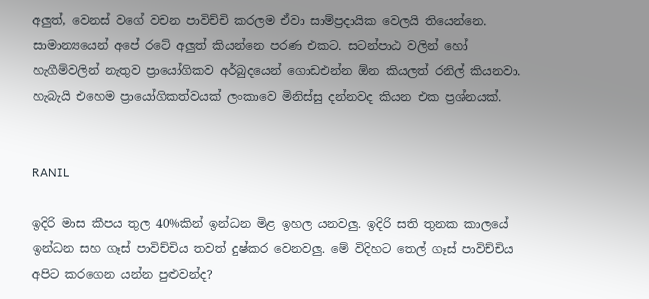අලුත්, වෙනස් වගේ වචන පාවිච්චි කරලම ඒවා සාම්ප්‍රදායික වෙලයි තියෙන්නෙ. සාමාන්‍යයෙන් අපේ රටේ අලුත් කියන්නෙ පරණ එකට. සටන්පාඨ වලින් හෝ හැගීම්වලින් නැතුව ප්‍රායෝගිකව අර්බුදයෙන් ගොඩඑන්න ඕන කියලත් රනිල් කියනවා. හැබැයි එහෙම ප්‍රායෝගිකත්වයක් ලංකාවෙ මිනිස්සු දන්නවද කියන එක ප්‍රශ්නයක්.


RANIL

ඉදිරි මාස කීපය තුල 40%කින් ඉන්ධන මිළ ඉහල යනවලු. ඉදිරි සති තුනක කාලයේ ඉන්ධන සහ ගෑස් පාවිච්චිය තවත් දුෂ්කර වෙනවලු. මේ විදිහට තෙල් ගෑස් පාවිච්චිය අපිට කරගෙන යන්න පුළුවන්ද?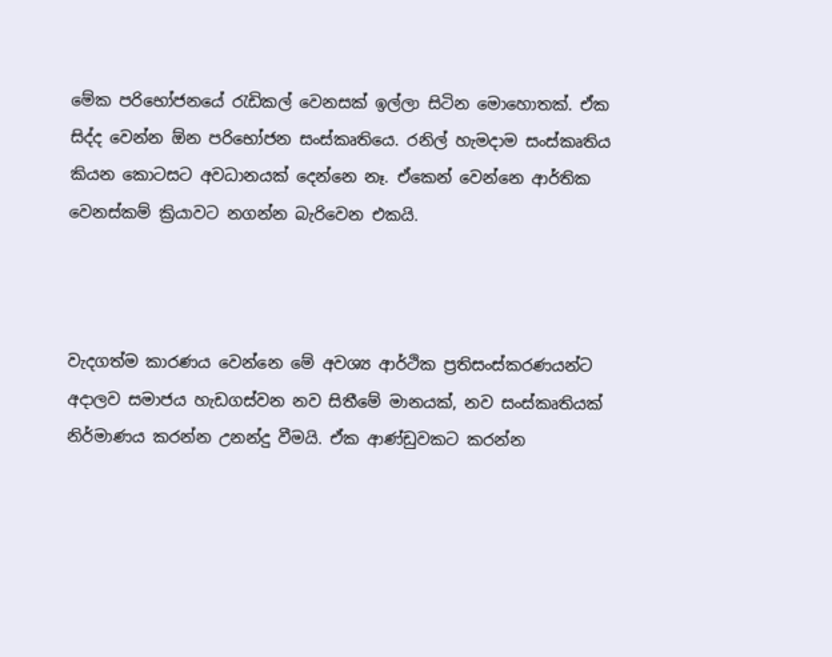මේක පරිභෝජනයේ රැඩිකල් වෙනසක් ඉල්ලා සිටින මොහොතක්. ඒක සිද්ද වෙන්න ඕන පරිභෝජන සංස්කෘතියෙ. රනිල් හැමදාම සංස්කෘතිය කියන කොටසට අවධානයක් දෙන්නෙ නෑ. ඒකෙන් වෙන්නෙ ආර්තික වෙනස්කම් ක්‍රියාවට නගන්න බැරිවෙන එකයි.



වැදගත්ම කාරණය වෙන්නෙ මේ අවශ්‍ය ආර්ථික ප්‍රතිසංස්කරණයන්ට අදාලව සමාජය හැඩගස්වන නව සිතීමේ මානයක්, නව සංස්කෘතියක් නිර්මාණය කරන්න උනන්දු වීමයි. ඒක ආණ්ඩුවකට කරන්න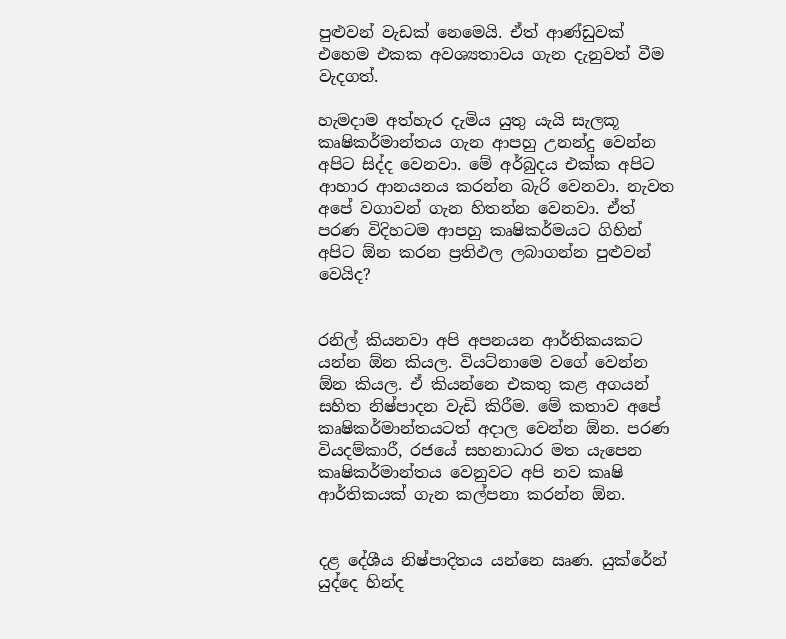පුළුවන් වැඩක් නෙමෙයි. ඒත් ආණ්ඩුවක් එහෙම එකක අවශ්‍යතාවය ගැන දැනුවත් වීම වැදගත්.

හැමදාම අත්හැර දැමිය යුතු යැයි සැලකූ කෘෂිකර්මාන්තය ගැන ආපහු උනන්දු වෙන්න අපිට සිද්ද වෙනවා. මේ අර්බුදය එක්ක අපිට ආහාර ආනයනය කරන්න බැරි වෙනවා. නැවත අපේ වගාවන් ගැන හිතන්න වෙනවා. ඒත් පරණ විදිහටම ආපහු කෘෂිකර්මයට ගිහින් අපිට ඕන කරන ප්‍රතිඵල ලබාගන්න පුළුවන් වෙයිද?


රනිල් කියනවා අපි අපනයන ආර්තිකයකට යන්න ඕන කියල. වියට්නාමෙ වගේ වෙන්න ඕන කියල. ඒ කියන්නෙ එකතු කළ අගයන් සහිත නිෂ්පාදන වැඩි කිරීම. මේ කතාව අපේ කෘෂිකර්මාන්තයටත් අදාල වෙන්න ඕන. පරණ වියදම්කාරී, රජයේ සහනාධාර මත යැපෙන කෘෂිකර්මාන්තය වෙනුවට අපි නව කෘෂි ආර්තිකයක් ගැන කල්පනා කරන්න ඕන.


දළ දේශීය නිෂ්පාදිතය යන්නෙ ඍණ. යුක්රේන් යුද්දෙ හින්ද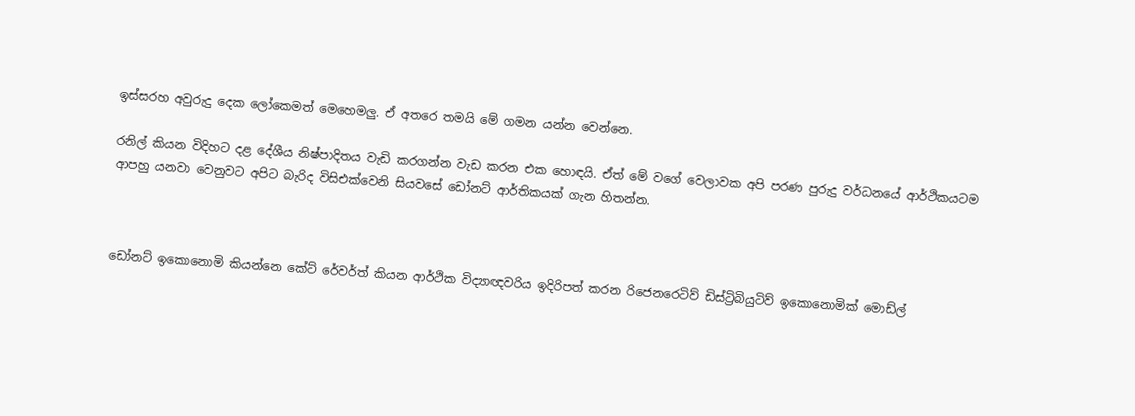ඉස්සරහ අවුරුදු දෙක ලෝකෙමත් මෙහෙමලු. ඒ අතරෙ තමයි මේ ගමන යන්න වෙන්නෙ.

රනිල් කියන විදිහට දළ දේශීය නිෂ්පාදිතය වැඩි කරගන්න වැඩ කරන එක හොඳයි. ඒත් මේ වගේ වෙලාවක අපි පරණ පුරුදු වර්ධනයේ ආර්ථිකයටම ආපහු යනවා වෙනුවට අපිට බැරිද විසිඑක්වෙනි සියවසේ ‍ඩෝනට් ආර්තිකයක් ගැන හිතන්න.



ඩෝනට් ඉකොනොමි කියන්නෙ කේට් රේවර්ත් කියන ආර්ථික විද්‍යාඥවරිය ඉදිරිපත් කරන රිජෙනරෙටිව් ඩිස්ට්‍රිබියුටිව් ඉකොනොමික් මොඩ්ල්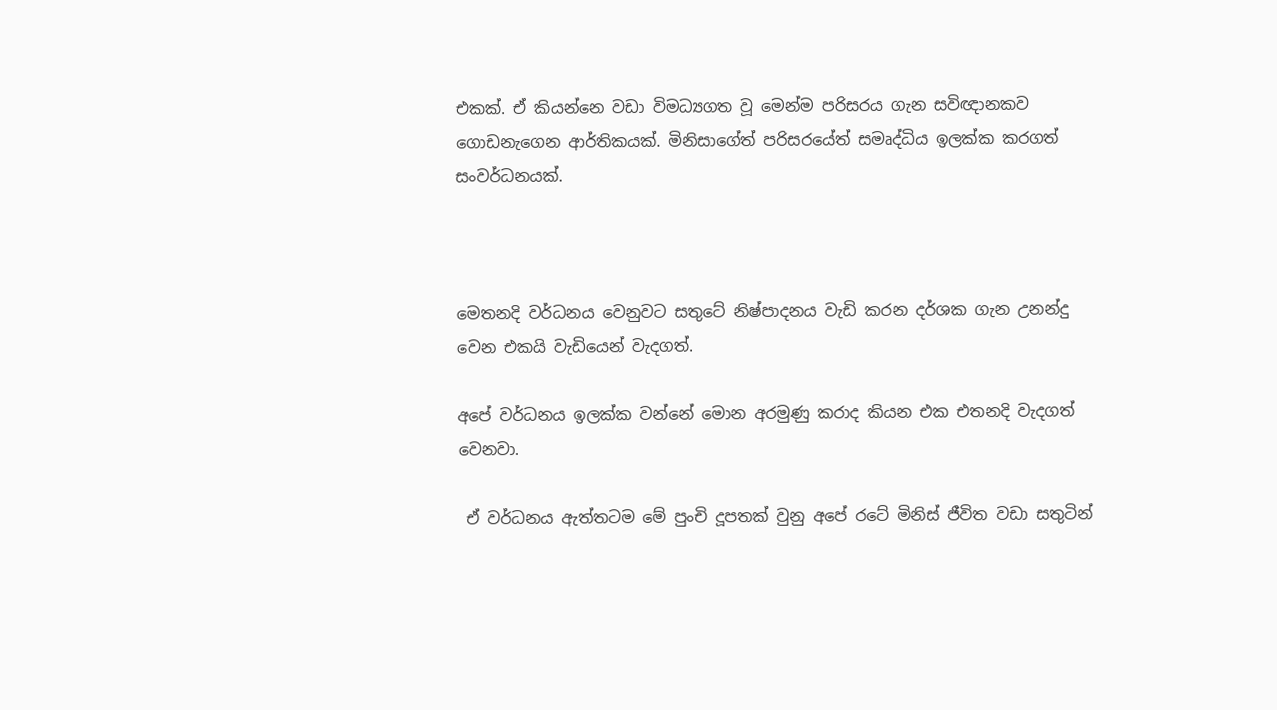එකක්. ඒ කියන්නෙ වඩා විමධ්‍යගත වූ මෙන්ම පරිසරය ගැන සවිඥානකව ගොඩනැගෙන ආර්තිකයක්. මිනිසාගේත් පරිසරයේත් සමෘද්ධිය ඉලක්ක කරගත් සංවර්ධනයක්.



මෙතනදි වර්ධනය වෙනුවට සතුටේ නිෂ්පාදනය වැඩි කරන දර්ශක ගැන උනන්දු වෙන එකයි වැඩියෙන් වැදගත්.

අපේ වර්ධනය ඉලක්ක වන්නේ මොන අරමුණු කරාද කියන එක එතනදි වැදගත් වෙනවා.

 ඒ වර්ධනය ඇත්තටම මේ පුංචි දූපතක් වුනු අපේ රටේ මිනිස් ජීවිත වඩා සතුටින්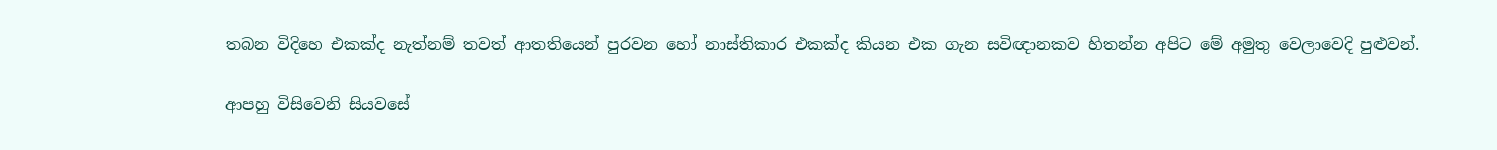තබන විදිහෙ එකක්ද නැත්නම් තවත් ආතතියෙන් පුරවන හෝ නාස්තිකාර එකක්ද කියන එක ගැන සවිඥානකව හිතන්න අපිට මේ අමුතු වෙලාවෙදි පුළුවන්.

ආපහු විසිවෙනි සියවසේ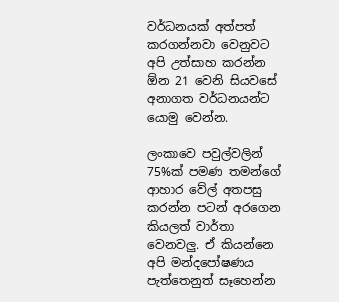වර්ධනයක් අත්පත් කරගන්නවා වෙනුවට අපි උත්සාහ කරන්න ඕන 21 වෙනි සියවසේ අනාගත වර්ධනයන්ට යොමු වෙන්න.

ලංකාවෙ පවුල්වලින් 75%ක් පමණ තමන්ගේ ආහාර වේල් අතපසු කරන්න පටන් අරගෙන කියලත් වාර්තා වෙනවලු. ඒ කියන්නෙ අපි මන්දපෝෂණය පැත්තෙනුත් සෑහෙන්න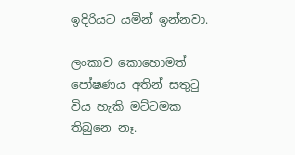ඉදිරියට යමින් ඉන්නවා.

ලංකාව කොහොමත් පෝෂණය අතින් සතුටු විය හැකි මට්ටමක තිබුනෙ නෑ.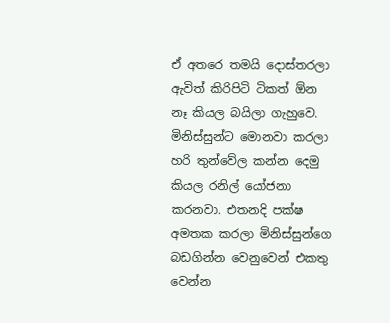ඒ අතරෙ තමයි දොස්තරලා ඇවිත් කිරිපිටි ටිකත් ඕන නෑ කියල බයිලා ගැහුවෙ. මිනිස්සුන්ට මොනවා කරලා හරි තුන්වේල කන්න දෙමු කියල රනිල් යෝජනා කරනවා. එතනදි පක්ෂ අමතක කරලා මිනිස්සුන්ගෙ බඩගින්න වෙනුවෙන් එකතු වෙන්න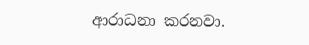ආරාධනා කරනවා.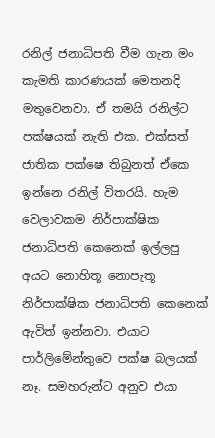රනිල් ජනාධිපති වීම ගැන මං කැමති කාරණයක් මෙතනදි මතුවෙනවා. ඒ තමයි රනිල්ට පක්ෂයක් නැති එක. එක්සත් ජාතික පක්ෂෙ තිබුනත් ඒකෙ ඉන්නෙ රනිල් විතරයි. හැම වෙලාවකම නිර්පාක්ෂික ජනාධිපති කෙනෙක් ඉල්ලපු අයට නොහිතූ ‍නොපැතූ  නිර්පාක්ෂික ජනාධිපති කෙනෙක් ඇවිත් ඉන්නවා. එයාට පාර්ලිමේන්තුවෙ පක්ෂ බලයක් නෑ. සමහරුන්ට අනුව එයා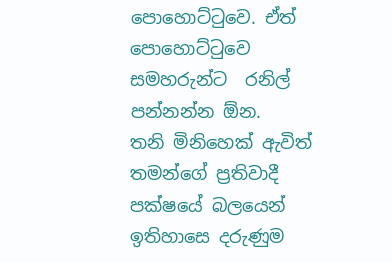පොහොට්ටුවෙ. ඒත් පොහොට්ටුවෙ සමහරුන්ට  රනිල් පන්නන්න ඕන.  තනි මිනිහෙක් ඇවිත් තමන්ගේ ප්‍රතිවාදී පක්ෂයේ බලයෙන් ඉතිහාසෙ දරුණුම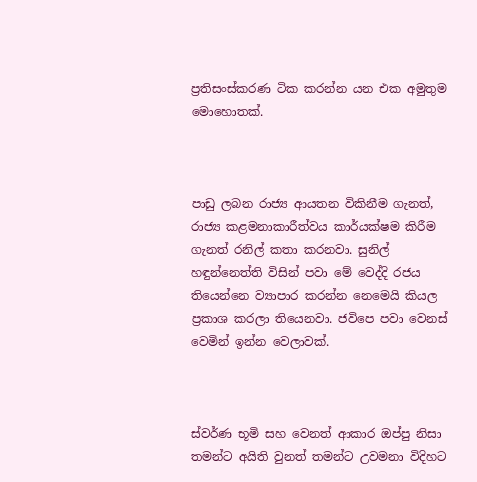ප්‍රතිසංස්කරණ ටික කරන්න යන එක අමුතුම මොහොතක්.



පාඩු ලබන රාජ්‍ය ආයතන විකිනීම ගැනත්, රාජ්‍ය කළමනාකාරීත්වය කාර්යක්ෂම කිරීම ගැනත් රනිල් කතා කරනවා. සුනිල් හඳුන්නෙත්ති විසින් පවා මේ වෙද්දි රජය තියෙන්නෙ ව්‍යාපාර කරන්න නෙමෙයි කියල ප්‍රකාශ කරලා තියෙනවා. ජවිපෙ පවා වෙනස් වෙමින් ඉන්න වෙලාවක්.



ස්වර්ණ භූමි සහ වෙනත් ආකාර ඔප්පු නිසා තමන්ට අයිති වුනත් තමන්ට උවමනා විදිහට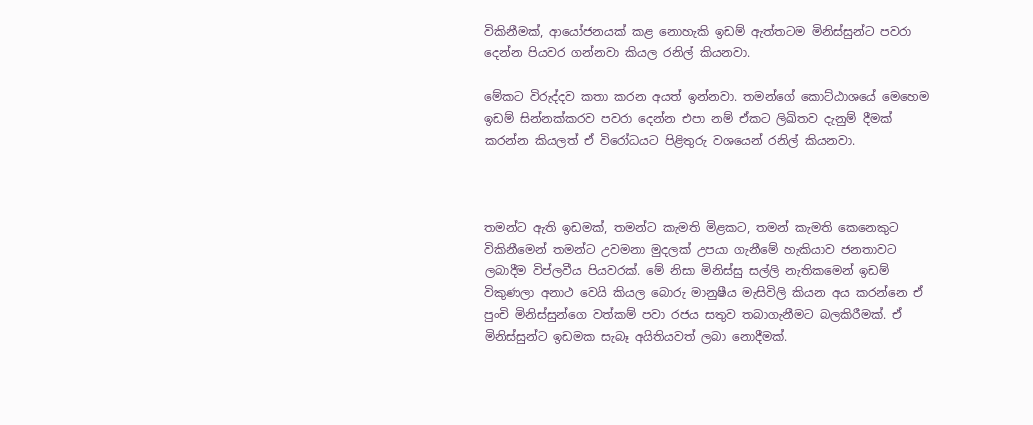විකිනීමක්, ආයෝජනයක් කළ නොහැකි ඉඩම් ඇත්තටම මිනිස්සුන්ට පවරා දෙන්න පියවර ගන්නවා කියල රනිල් කියනවා.

මේකට විරුද්දව කතා කරන අයත් ඉන්නවා. තමන්ගේ කොට්ඨාශයේ මෙහෙම ඉඩම් සින්නක්කරව පවරා දෙන්න එපා නම් ඒකට ලිඛිතව දැනුම් දීමක් කරන්න කියලත් ඒ විරෝධයට පිළිතුරු වශයෙන් රනිල් කියනවා.



තමන්‍ට ඇති ඉඩමක්, තමන්ට කැමති මිළකට, තමන් කැමති කෙනෙකුට විකිනීමෙන් තමන්ට උවමනා මුදලක් උපයා ගැනීමේ හැකියාව ජනතාවට ලබාදීම විප්ලවීය පියවරක්. මේ නිසා මිනිස්සු සල්ලි නැතිකමෙන් ඉඩම් විකුණලා අනාථ වෙයි කියල බොරු මානුෂීය මැසිවිලි කියන අය කරන්නෙ ඒ පුංචි මිනිස්සුන්ගෙ වත්කම් පවා රජය සතුව තබාගැනීමට බලකිරීමක්. ඒ මිනිස්සුන්ට ඉඩමක සැබෑ අයිතියවත් ලබා නොදීමක්.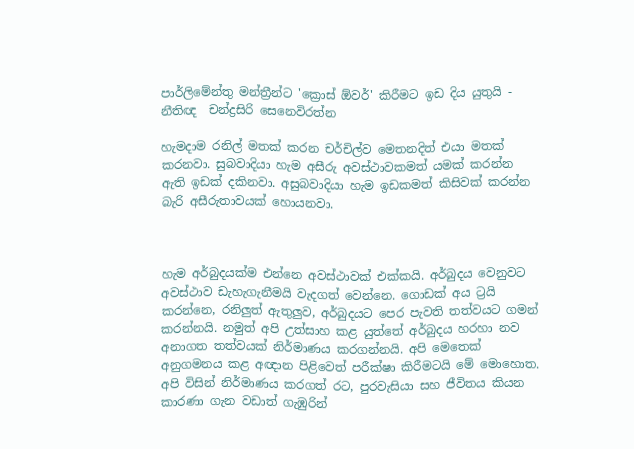පාර්ලිමේන්තු මන්ත්‍රීන්ට 'ක්‍රොස් ඕවර්' කිරීමට ඉඩ දිය යුතුයි - නීතිඥ  චන්ද්‍රසිරි සෙනෙවිරත්න

හැමදාම රනිල් මතක් කරන චර්චිල්ව මෙතනදිත් එයා මතක් කරනවා. සුබවාදියා හැම අසීරු අවස්ථාවකමත් යමක් කරන්න ඇති ඉඩක් දකිනවා. අසුබවාදියා හැම ඉඩකමත් කිසිවක් කරන්න බැරි අසීරුතාවයක් හොයනවා.



හැම අර්බුදයක්ම එන්නෙ අවස්ථාවක් එක්කයි. අර්බුදය වෙනුවට අවස්ථාව ඩැහැගැනීමයි වැදගත් වෙන්නෙ. ගොඩක් අය ට්‍රයි කරන්නෙ, රනිලුත් ඇතුලුව, අර්බුදයට පෙර පැවති තත්වයට ගමන් කරන්නයි. නමුත් අපි උත්සාහ කළ යුත්තේ අර්බුදය හරහා නව අනාගත තත්වයක් නිර්මාණය කරගන්නයි. අපි මෙතෙක් අනුගමනය කළ අඥාන පිළිවෙත් පරීක්ෂා කිරීමටයි මේ මොහොත. අපි විසින් නිර්මාණය කරගත් රට, පුරවැසියා සහ ජීවිතය කියන කාරණා ගැන වඩාත් ගැඹුරින්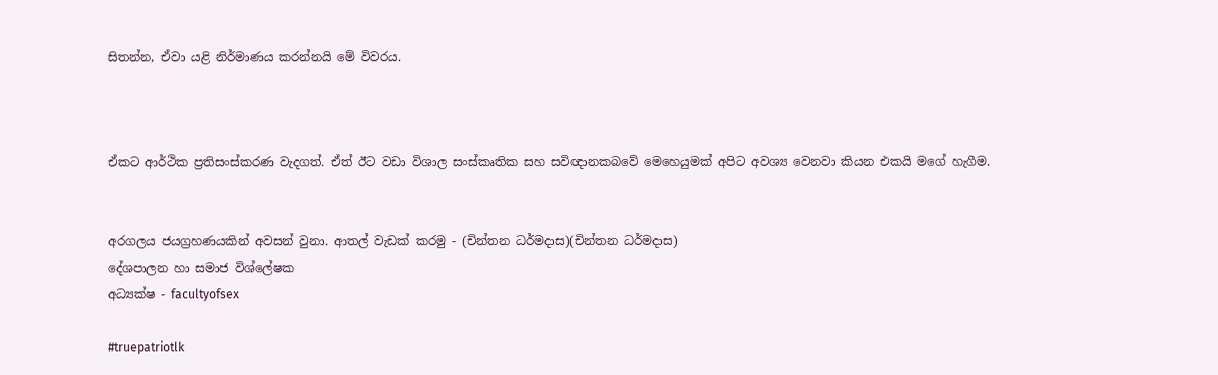සිතන්න, ඒවා යළි නිර්මාණය කරන්නයි මේ විවරය.



ඒකට ආර්ථික ප්‍රතිසංස්කරණ වැදගත්. ඒත් ඊට වඩා විශාල සංස්කෘතික සහ සවිඥානකබවේ මෙහෙයුමක් අපිට අවශ්‍ය වෙනවා කියන එකයි ‍මගේ හැගීම.


අරගලය ජයග්‍රහණයකින් අවසන් වුනා. ආතල් වැඩක් කරමු - (චින්තන ධර්මදාස)(චින්තන ධර්මදාස)
දේශපාලන හා සමාජ විශ්ලේෂක
අධ්‍යක්ෂ - facultyofsex

#truepatriotlk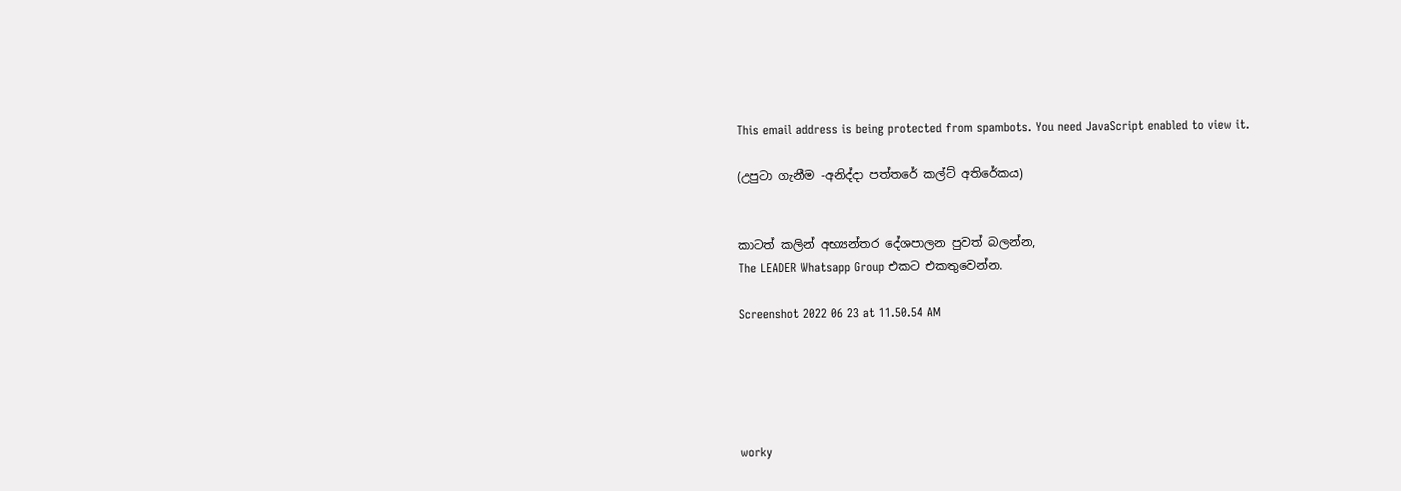This email address is being protected from spambots. You need JavaScript enabled to view it.

(උපුටා ගැනීම -අනිද්දා පත්තරේ කල්ට් අතිරේකය)


කාටත් කලින් අභ්‍යන්තර දේශපාලන පුවත් බලන්න,
The LEADER Whatsapp Group එකට එකතුවෙන්න.

Screenshot 2022 06 23 at 11.50.54 AM





worky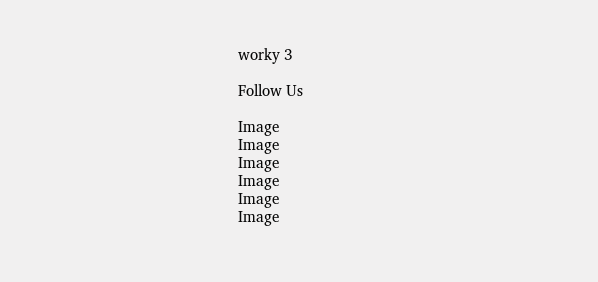worky 3

Follow Us

Image
Image
Image
Image
Image
Image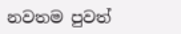නවතම පුවත්